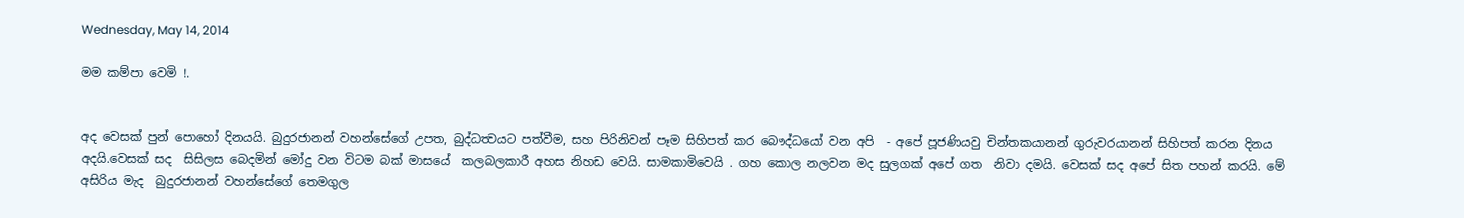Wednesday, May 14, 2014

මම කම්පා වෙමි !.


අද වෙසක් පුන් පොහෝ දිනයයි. බුදුරජානන් වහන්සේගේ උපත, බුද්ධත්‍වයට පත්වීම, සහ පිරිනිවන් පෑම සිහිපත් කර බෞද්ධයෝ වන අපි  - අපේ පූජණියවු චින්තකයානන් ගුරුවරයානන් සිහිපත් කරන දිනය අදයි.වෙසක් සද  සිසිලස බෙදමින් මෝදු වන විටම බක් මාසයේ  කලබලකාරී අහස නිහඩ වෙයි. සාමකාමිවෙයි . ගහ කොල නලවන මද සුලගක් අපේ ගත  නිවා දමයි. වෙසක් සද අපේ සිත පහන් කරයි. මේ අසිරිය මැද  බුදුරජානන් වහන්සේගේ තෙමගුල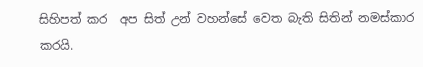සිහිපත් කර  අප සිත් උන් වහන්සේ වෙත බැති සිතින් නමස්කාර කරයි.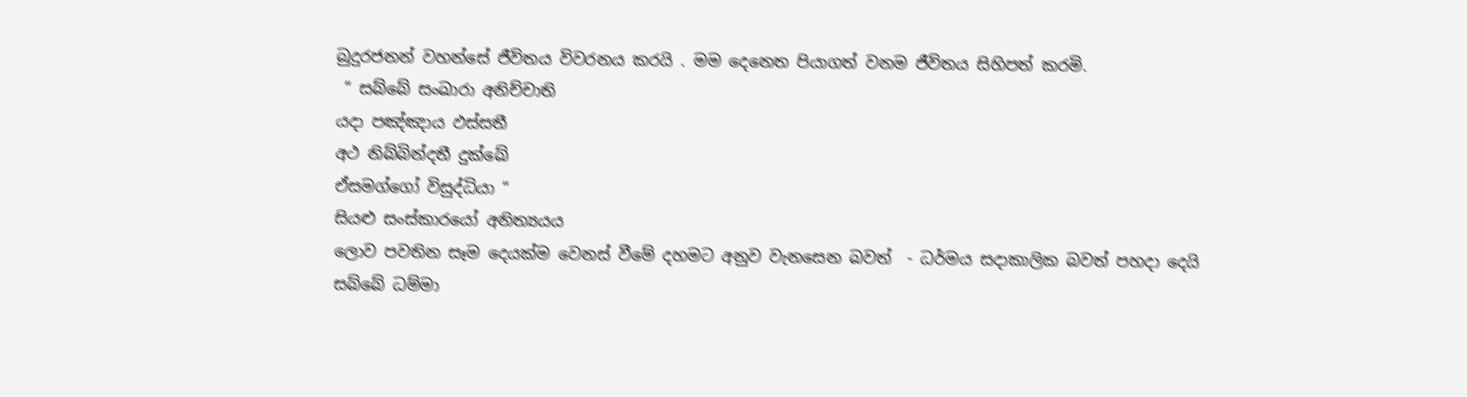බුදුරජනන් වහන්සේ ජීවිතය විවරනය කරයි . මම දෙනෙත පියාගත් වනම ජීවිතය සිහිපත් කරමි.
 “ සබ්බේ සංඛාරා අනිච්චාති
යදා පඤ්ඤාය ඵස්සතී
අථ නිබ්බින්දතී දුක්ඛේ
ඒසමග්ගෝ විසුද්ධියා “
සියළු සංස්කාරයෝ අනිත්‍යයය
ලොව පවතින සෑම දෙයක්ම වෙනස් වීමේ දහමට අනුව වැනසෙන බවත්  - ධර්මය සදාකාලික බවත් පහදා දෙයි
සබ්බේ ධම්මා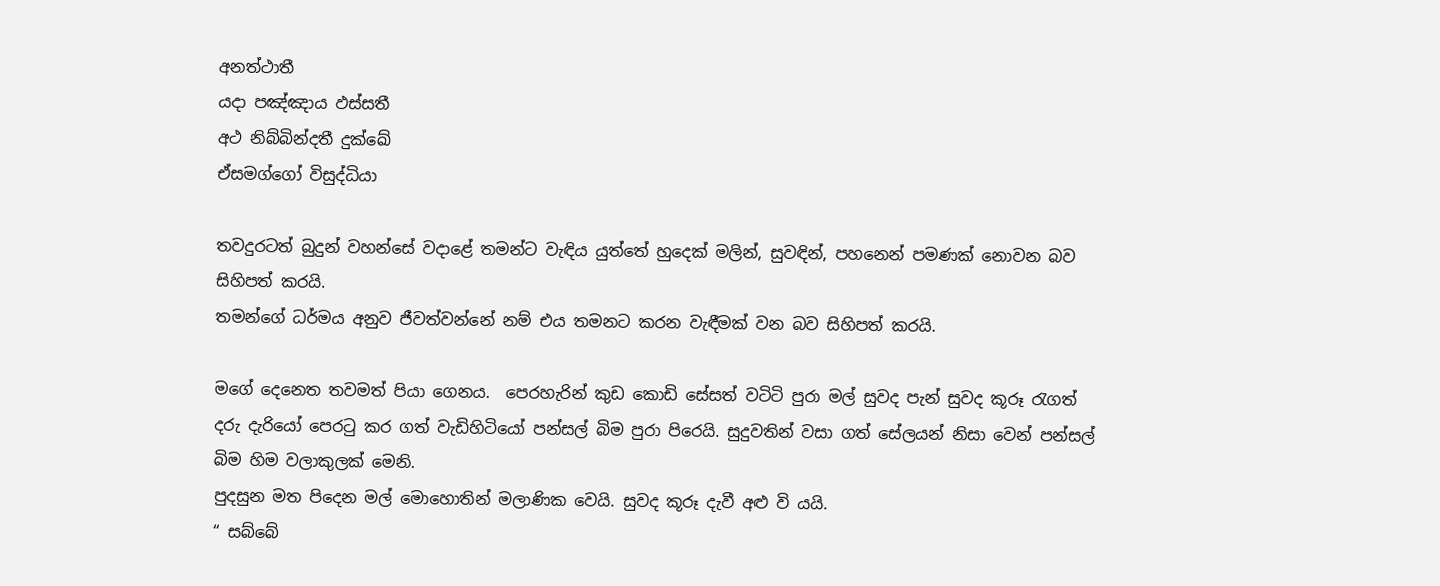අනත්ථාතී
යදා පඤ්ඤාය ඵස්සතී
අථ නිබ්බින්දතී දුක්ඛේ
ඒසමග්ගෝ විසුද්ධියා

තවදුරටත් බුදුන් වහන්සේ වදාළේ තමන්ට වැඳිය යුත්තේ හුදෙක් මලින්, සුවඳින්, පහනෙන් පමණක් නොවන බව සිහිපත් කරයි.
තමන්ගේ ධර්මය අනුව ජීවත්වන්නේ නම් එය තමනට කරන වැඳීමක් වන බව සිහිපත් කරයි.

මගේ දෙනෙත තවමත් පියා ගෙනය.  පෙරහැරින් කුඩ කොඩි සේසත් වටිටි පුරා මල් සුවද පැන් සුවද කූරූ රැගත් දරු දැරියෝ පෙරටු කර ගත් වැඩිහිටියෝ පන්සල් බිම පුරා පිරෙයි. සුදුවතින් වසා ගත් සේලයන් නිසා වෙන් පන්සල් බිම හිම වලාකුලක් මෙනි.
පුදසුන මත පිදෙන මල් මොහොතින් මලාණික වෙයි. සුවද කූරූ දැවී අළු වි යයි.
“ සබ්බේ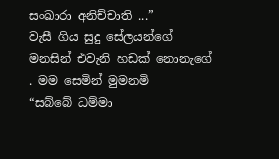සංඛාරා අනිච්චාති ...”
වැසී ගිය සුදු සේලයන්ගේ මනසින් එවැනි හඩක් නොනැගේ . මම සෙමින් මුමනමි
“සබ්බේ ධම්මා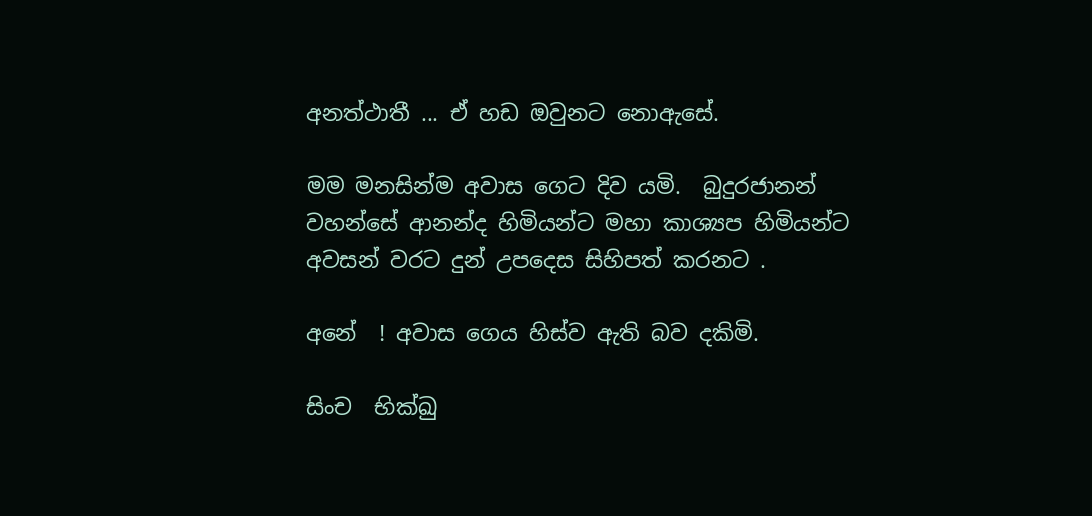අනත්ථාතී ... ඒ හඩ ඔවුනට නොඇසේ.

මම මනසින්ම අවාස ගෙට දිව යමි.  බුදුරජානන් වහන්සේ ආනන්ද හිමියන්ට මහා කාශ්‍යප හිමියන්ට අවසන් වරට දුන් උපදෙස සිහිපත් කරනට .

අනේ  ! අවාස ගෙය හිස්ව ඇති බව දකිමි.

සිංච  භික්‍ඛු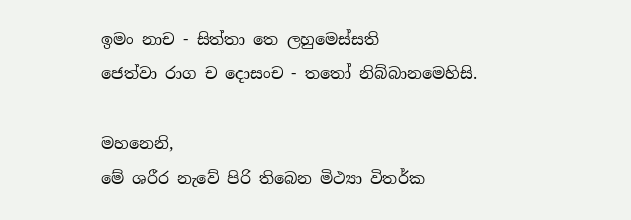ඉමං නාච - සිත්තා තෙ ලහුමෙස්සති
ජෙත්වා රාග ච දොසංච - තතෝ නිබ්බානමෙහිසි.

මහනෙනි,
මේ ශරීර නැවේ පිරි තිබෙන මිථ්‍යා විතර්ක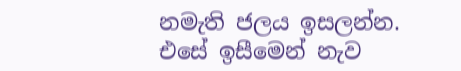නමැති ජලය ඉසලන්න.
එසේ ඉසීමෙන් නැව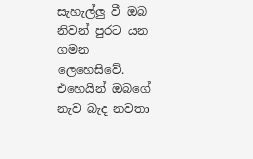සැහැල්ලු වී ඔබ  නිවන් පුරට යන ගමන ලෙහෙසිවේ.
එහෙයින් ඔබගේ නැව බැද නවතා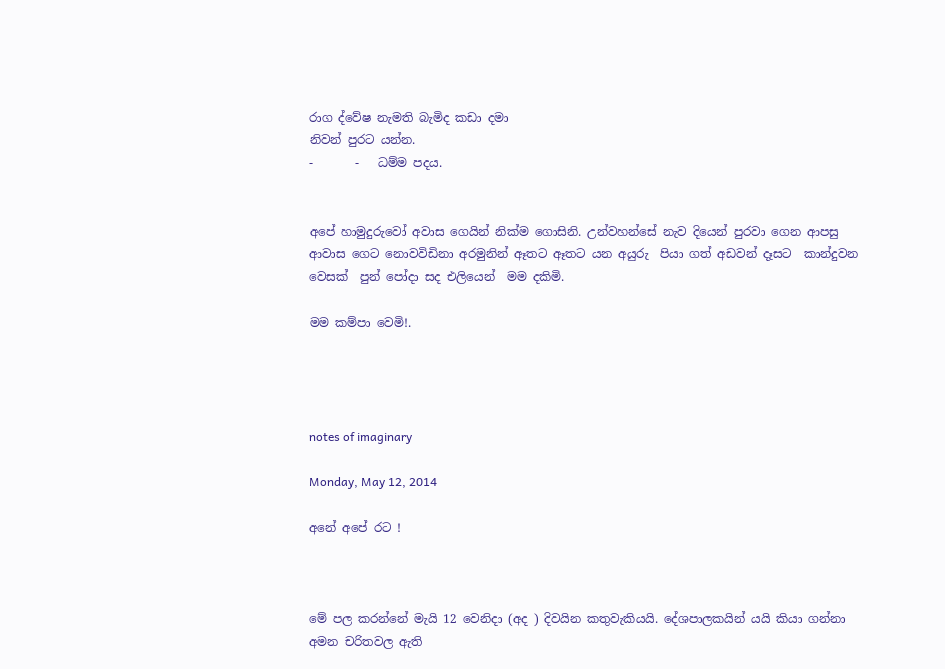රාග ද්වේෂ නැමති බැමිද කඩා දමා
නිවන් පුරට යන්න.
-       -   ධම්ම පදය.


අපේ හාමුදුරුවෝ අවාස ගෙයින් නික්ම ගොසිනි. උන්වහන්සේ නැව දියෙන් පුරවා ගෙන ආපසු ආවාස ගෙට නොවවිඩිනා අරමුනින් ඈතට ඈතට යන අයුරු  පියා ගත් අඩවන් දෑසට  කාන්දුවන වෙසක්  පුන් පෝදා සද එලියෙන්  මම දකිමි.

මම කම්පා වෙමි!.




notes of imaginary

Monday, May 12, 2014

අනේ අපේ රට !



මේ පල කරන්නේ මැයි 12 වෙනිදා (අද ) දිවයින කතුවැකියයි. දේශපාලකයින් යයි කියා ගන්නා අමන චරිතවල ඇති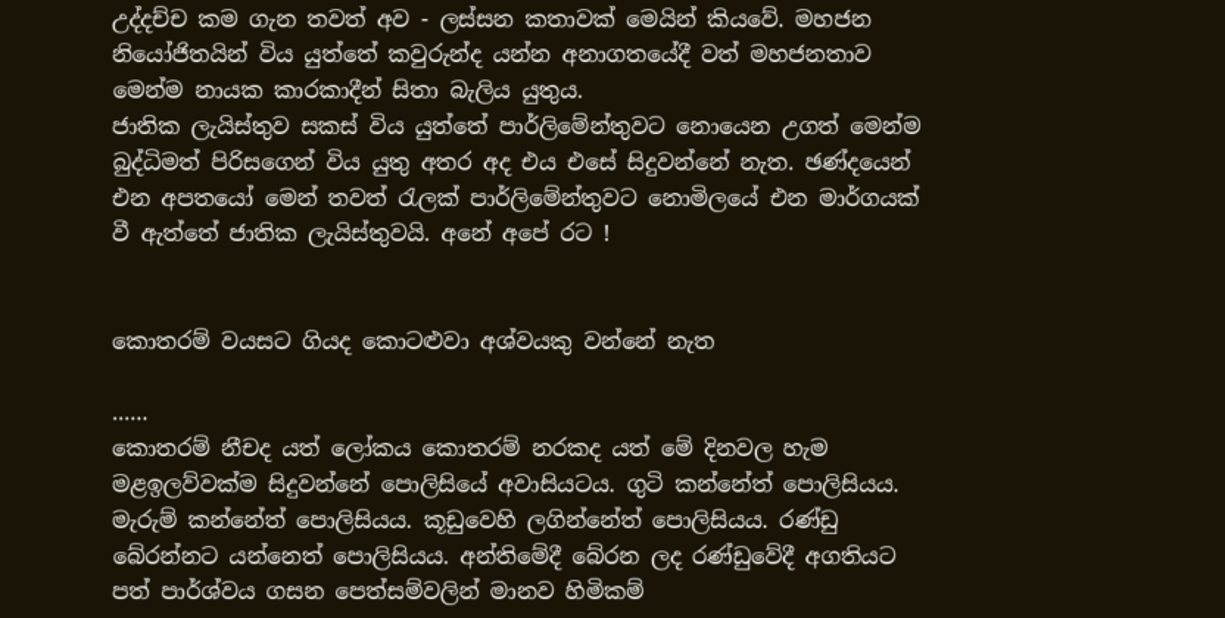උද්දච්ච කම ගැන තවත් අව - ලස්සන කතාවක් මෙයින් කියවේ. මහජන නියෝජිතයින් විය යුත්තේ කවුරුන්ද යන්න අනාගතයේදී වත් මහජනතාව මෙන්ම නායක කාරකාදීන් සිතා බැලිය යුතුය.
ජාතික ලැයිස්තුව සකස් විය යුත්තේ පාර්ලිමේන්තුවට නොයෙන උගත් මෙන්ම බුද්ධිමත් පිරිසගෙන් විය යුතු අතර අද එය එසේ සිදුවන්නේ නැත. ඡණ්දයෙන් එන අපතයෝ මෙන් තවත් රැලක් පාර්ලිමේන්තුවට නොමිලයේ එන මාර්ගයක් වී ඇත්තේ ජාතික ලැයිස්තුවයි. අනේ අපේ රට !


කොතරම් වයසට ගියද කොටළුවා අශ්වයකු වන්නේ නැත

......
කොතරම් නීචද යත් ලෝකය කොතරම් නරකද යත් මේ දිනවල හැම මළඉලව්වක්‌ම සිදුවන්නේ පොලිසියේ අවාසියටය. ගුටි කන්නේත් පොලිසියය. මැරුම් කන්නේත් පොලිසියය. කූඩුවෙහි ලගින්නේත් පොලිසියය. රණ්‌ඩු බේරන්නට යන්නෙත් පොලිසියය. අන්තිමේදී බේරන ලද රණ්‌ඩුවේදී අගතියට පත් පාර්ශ්වය ගසන පෙත්සම්වලින් මානව හිමිකම්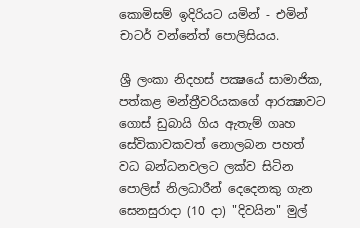කොමිසම් ඉදිරියට යමින් - එමින් චාටර් වන්නේත් පොලිසියය.

ශ්‍රී ලංකා නිදහස්‌ පක්‍ෂයේ සාමාජික, පත්කළ මන්ත්‍රීවරියකගේ ආරක්‍ෂාවට ගොස්‌ ඩුබායි ගිය ඇතැම් ගෘහ සේවිකාවකවත් නොලබන පහත් වධ බන්ධනවලට ලක්‌ව සිටින පොලිස්‌ නිලධාරීන් දෙදෙනකු ගැන සෙනසුරාදා (10 දා) "දිවයින" මුල්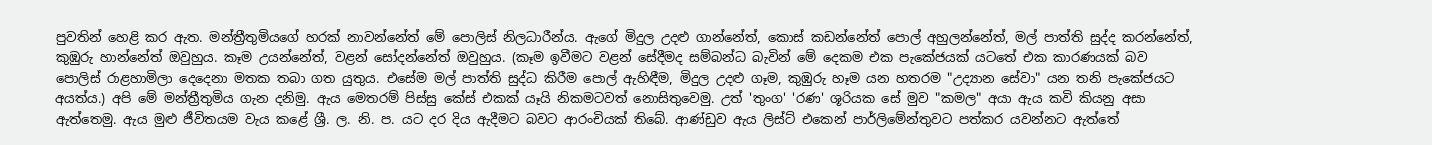පුවතින් හෙළි කර ඇත. මන්ත්‍රීතුමියගේ හරක්‌ නාවන්නේත් මේ පොලිස්‌ නිලධාරීන්ය. ඇගේ මිදුල උදළු ගාන්නේත්, කොස්‌ කඩන්නේත් පොල් අහුලන්නේත්, මල් පාත්ති සුද්ද කරන්නේත්, කුඹුරු හාන්නේත් ඔවුහුය. කෑම උයන්නේත්, වළන් සෝදන්නේත් ඔවුහුය. (කෑම ඉවීමට වළන් සේදීමද සම්බන්ධ බැවින් මේ දෙකම එක පැකේජයක්‌ යටතේ එක කාරණයක්‌ බව පොලිස්‌ රාළහාමිලා දෙදෙනා මතක තබා ගත යුතුය. එසේම මල් පාත්ති සුද්ධ කිරීම පොල් ඇහිඳීම, මිදුල උදළු ගෑම, කුඹුරු හෑම යන හතරම "උද්‍යාන සේවා" යන තනි පැකේජයට අයත්ය.) අපි මේ මන්ත්‍රීතුමිය ගැන දනිමු. ඇය මෙතරම් පිස්‌සු කේස්‌ එකක්‌ යෑයි නිකමටවත් නොසිතුවෙමු. උත් 'තුංග' 'රණ' ශූරියක සේ මුව "කමල" අයා ඇය කවි කියනු අසා ඇත්තෙමු. ඇය මුළු ජීවිතයම වැය කළේ ශ්‍රී. ල. නි. ප. යට දර දිය ඇදීමට බවට ආරංචියක්‌ තිබේ. ආණ්‌ඩුව ඇය ලිස්‌ට්‌ එකෙන් පාර්ලිමේන්තුවට පත්කර යවන්නට ඇත්තේ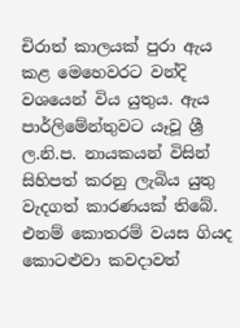චිරාත් කාලයක්‌ පුරා ඇය කළ මෙහෙවරට වන්දි වශයෙන් විය යුතුය. ඇය පාර්ලිමේන්තුවට යෑවූ ශ්‍රී ල.නි.ප. නායකයන් විසින් සිහිපත් කරනු ලැබිය යුතු වැදගත් කාරණයක්‌ තිබේ. එනම් කොතරම් වයස ගියද කොටළුවා කවදාවත්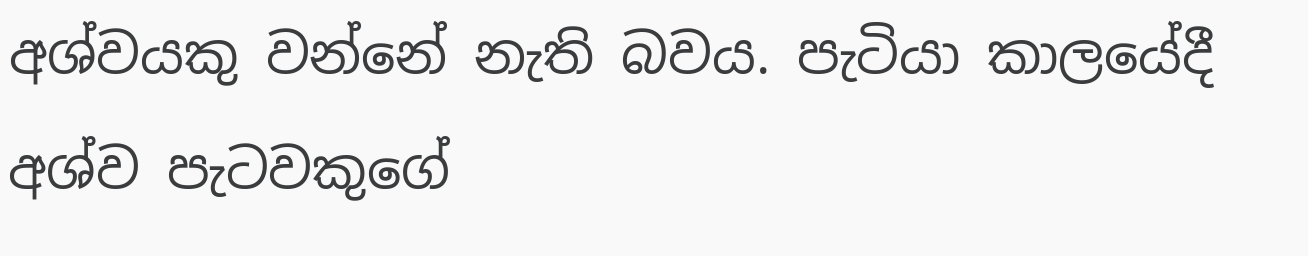අශ්වයකු වන්නේ නැති බවය. පැටියා කාලයේදී අශ්ව පැටවකුගේ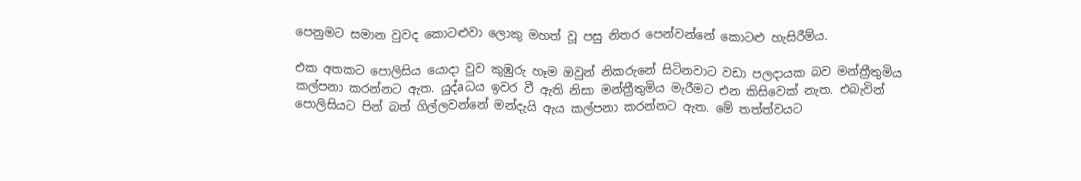පෙනුමට සමාන වුවද කොටළුවා ලොකු මහත් වූ පසු නිතර පෙන්වන්නේ කොටළු හැසිරීම්ය.

එක අතකට පොලිසිය යොදා වුව කුඹුරු හෑම ඔවුන් නිකරුනේ සිටිනවාට වඩා පලදායක බව මන්ත්‍රීතුමිය කල්පනා කරන්නට ඇත. යුද්aධය ඉවර වී ඇති නිසා මන්ත්‍රීතුමිය මැරීමට එන කිසිවෙක්‌ නැත. එබැවින් පොලිසියට පින් බත් ගිල්ලවන්නේ මන්දැයි ඇය කල්පනා කරන්නට ඇත. මේ තත්ත්වයට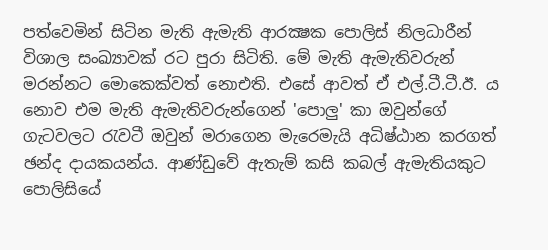පත්වෙමින් සිටින මැති ඇමැති ආරක්‍ෂක පොලිස්‌ නිලධාරීන් විශාල සංඛ්‍යාවක්‌ රට පුරා සිටිති. මේ මැති ඇමැතිවරුන් මරන්නට මොකෙක්‌වත් නොඑති. එසේ ආවත් ඒ එල්.ටී.ටී.ඊ. ය නොව එම මැති ඇමැතිවරුන්ගෙන් 'පොලු' කා ඔවුන්ගේ ගැටවලට රැවටී ඔවුන් මරාගෙන මැරෙමැයි අධිෂ්ඨාන කරගත් ඡන්ද දායකයන්ය. ආණ්‌ඩුවේ ඇතැම් කසි කබල් ඇමැතියකුට පොලිසියේ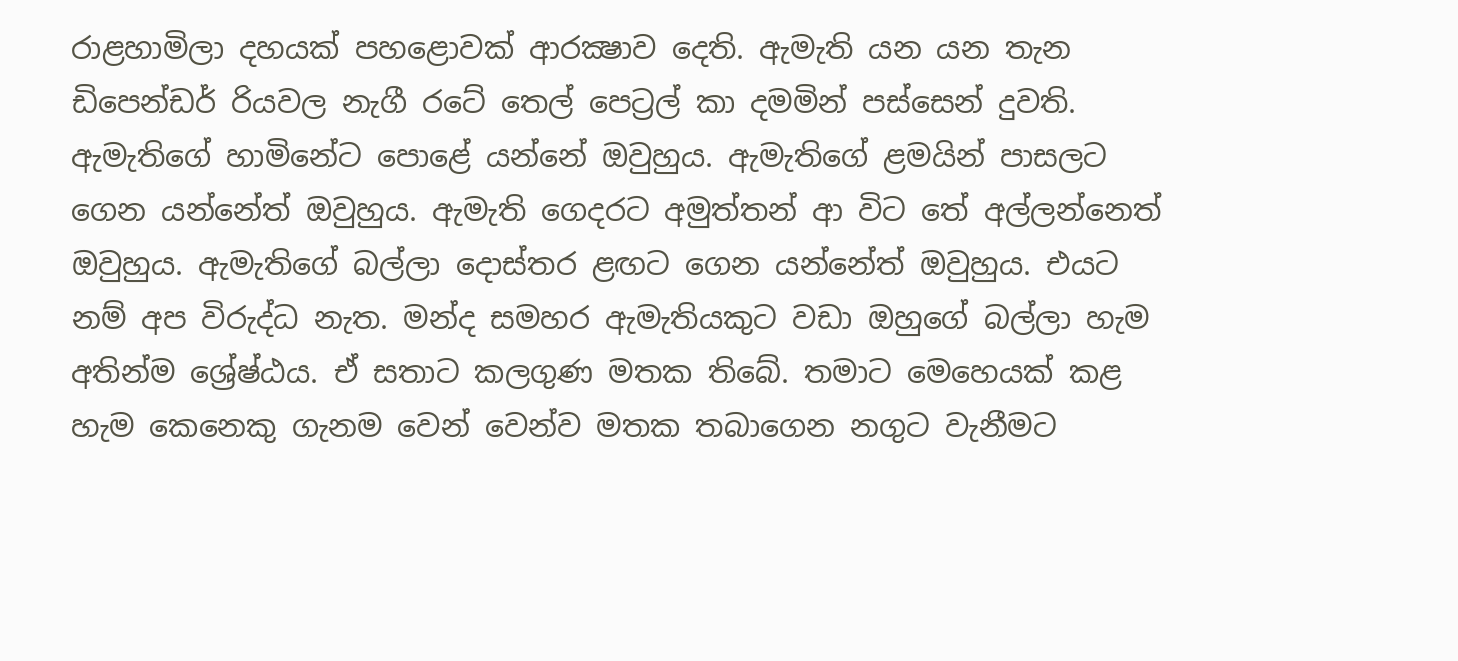රාළහාමිලා දහයක්‌ පහළොවක්‌ ආරක්‍ෂාව දෙති. ඇමැති යන යන තැන ඩිපෙන්ඩර් රියවල නැගී රටේ තෙල් පෙට්‍රල් කා දමමින් පස්‌සෙන් දුවති. ඇමැතිගේ හාමිනේට පොළේ යන්නේ ඔවුහුය. ඇමැතිගේ ළමයින් පාසලට ගෙන යන්නේත් ඔවුහුය. ඇමැති ගෙදරට අමුත්තන් ආ විට තේ අල්ලන්නෙත් ඔවුහුය. ඇමැතිගේ බල්ලා දොස්‌තර ළඟට ගෙන යන්නේත් ඔවුහුය. එයට නම් අප විරුද්ධ නැත. මන්ද සමහර ඇමැතියකුට වඩා ඔහුගේ බල්ලා හැම අතින්ම ශ්‍රේෂ්ඨය. ඒ සතාට කලගුණ මතක තිබේ. තමාට මෙහෙයක්‌ කළ හැම කෙනෙකු ගැනම වෙන් වෙන්ව මතක තබාගෙන නගුට වැනීමට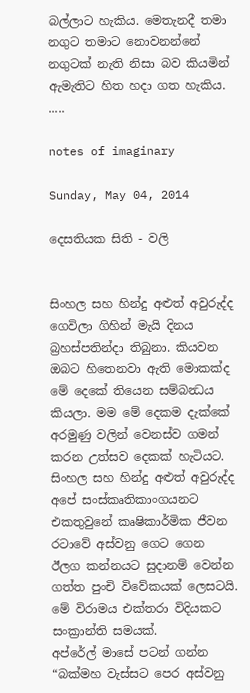බල්ලාට හැකිය. මෙතැනදී තමා නගුට තමාට නොවනන්නේ නගුටක්‌ නැති නිසා බව කියමින් ඇමැතිට හිත හදා ගත හැකිය. .....

notes of imaginary

Sunday, May 04, 2014

දෙසතියක සිති - වලි


සිංහල සහ හින්දු අළුත් අවුරුද්ද ගෙවිලා ගිහින් මැයි දිනය බ්‍රහස්පතින්දා තිබුනා. කියවන ඔබට හිතෙනවා ඇති මොකක්ද මේ දෙකේ තියෙන සම්බන්‍ධය කියලා. මම මේ දෙකම දැක්කේ අරමුණු වලින් වෙනස්ව ගමන් කරන උත්සව දෙකක් හැටියට.
සිංහල සහ හින්දු අළුත් අවුරුද්ද  අපේ සංස්කෘතිකාංගයනට එකතුවුනේ කෘෂිකාර්මික ජීවන රටාවේ අස්වනු ගෙට ගෙන ඊලග කන්නයට සුදානම් වෙන්න ගත්ත පුංචි විවේකයක් ලෙසටයි. මේ විරාමය එක්තරා විදියකට සංක්‍රාන්ති සමයක්.
අප්රේල් මාසේ පටන් ගන්න “බක්මහ වැස්සට පෙර අස්වනු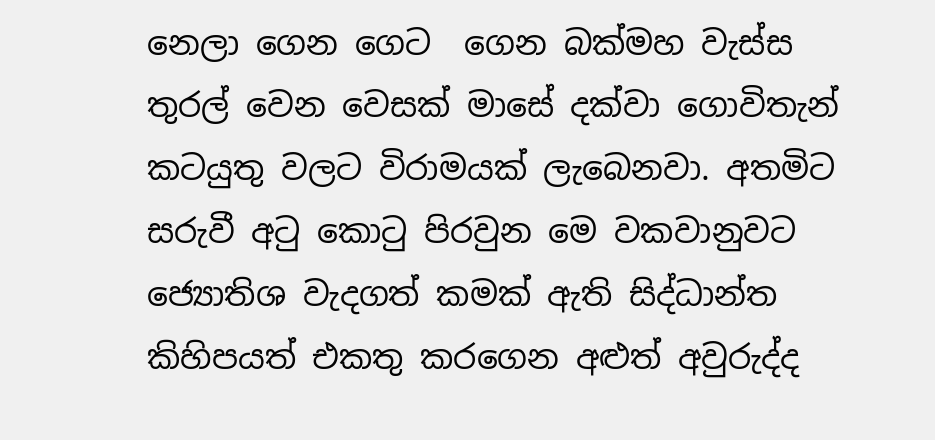නෙලා ගෙන ගෙට  ගෙන බක්මහ වැස්ස තුරල් වෙන වෙසක් මාසේ දක්වා ගොවිතැන් කටයුතු වලට විරාමයක් ලැබෙනවා. අතමිට සරුවී අටු කොටු පිරවුන මෙ වකවානුවට ජ්‍යොතිශ වැදගත් කමක් ඇති සිද්ධාන්ත කිහිපයත් එකතු කරගෙන අළුත් අවුරුද්ද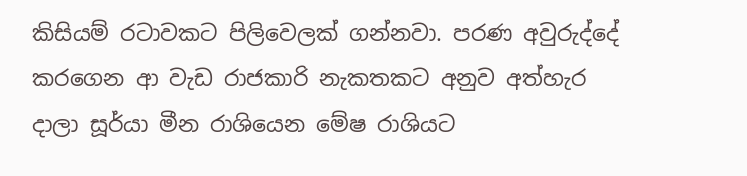කිසියම් රටාවකට පිලිවෙලක් ගන්නවා. පරණ අවුරුද්දේ කරගෙන ආ වැඩ රාජකාරි නැකතකට අනුව අත්හැර දාලා සූර්යා මීන රාශියෙන මේෂ රාශියට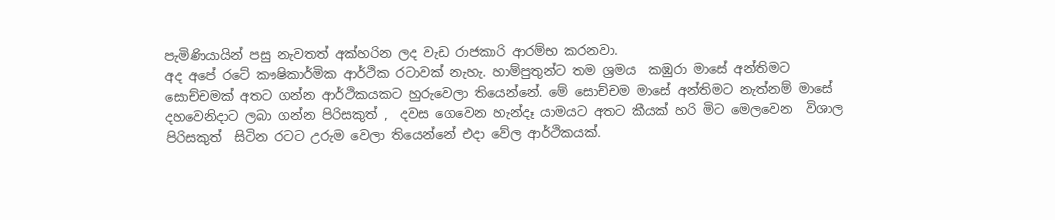පැමිණියායින් පසු නැවතත් අක්හරින ලද වැඩ රාජකාරි ආරම්භ කරනවා.
අද අපේ රටේ කෟෂිකාර්මික ආර්ථික රටාවක් නැහැ. හාම්පුතුන්ට තම ශ්‍රමය  කඹුරා මාසේ අන්තිමට සොච්චමක් අතට ගන්න ආර්ථිකයකට හුරුවෙලා තියෙන්නේ. මේ සොච්චම මාසේ අන්තිමට නැත්නම් මාසේ දහවෙනිදාට ලබා ගන්න පිරිසකුත් ,  දවස ගෙවෙන හැන්දෑ යාමයට අතට කීයක් හරි මිට මෙලවෙන  විශාල පිරිසකුත්  සිටින රටට උරුම වෙලා තියෙන්නේ එදා වේල ආර්ථිකයක්.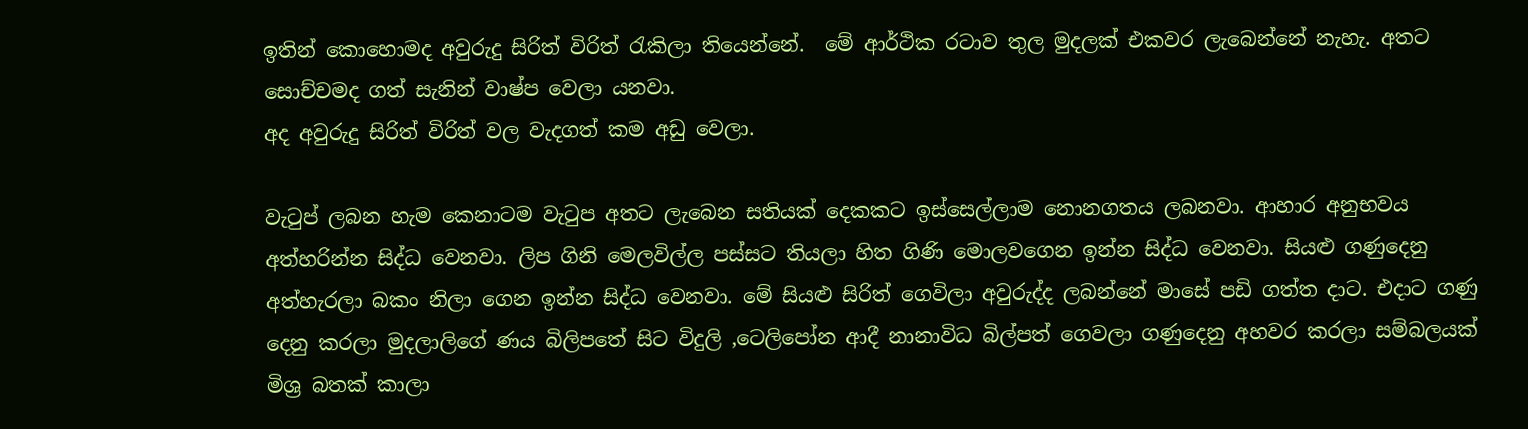ඉතින් කොහොමද අවුරුදු සිරිත් විරිත් රැකිලා තියෙන්නේ.  මේ ආර්ථික රටාව තුල මුදලක් එකවර ලැබෙන්නේ නැහැ. අතට සොච්චමද ගත් සැනින් වාෂ්ප වෙලා යනවා.
අද අවුරුදු සිරිත් විරිත් වල වැදගත් කම අඩු වෙලා.

වැටුප් ලබන හැම කෙනාටම වැටුප අතට ලැබෙන සතියක් දෙකකට ඉස්සෙල්ලාම නොනගතය ලබනවා. ආහාර අනුභවය අත්හරින්න සිද්ධ වෙනවා. ලිප ගිනි මෙලවිල්ල පස්සට තියලා හිත ගිණි මොලවගෙන ඉන්න සිද්ධ වෙනවා. සියළු ගණුදෙනු අත්හැරලා බකං නිලා ගෙන ඉන්න සිද්ධ වෙනවා. මේ සියළු සිරිත් ගෙවිලා අවුරුද්ද ලබන්නේ මාසේ පඩි ගත්ත දාට. එදාට ගණු දෙනු කරලා මුදලාලිගේ ණය බිලිපතේ සිට විදුලි ,ටෙලිපෝන ආදී නානාවිධ බිල්පත් ගෙවලා ගණුදෙනු අහවර කරලා සම්බලයක් මිශ්‍ර බතක් කාලා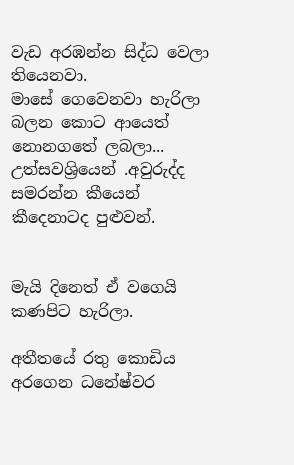වැඩ අරඹන්න සිද්ධ වෙලා තියෙනවා.
මාසේ ගෙවෙනවා හැරිලා බලන කොට ආයෙත් නොනගතේ ලබලා...
උත්සවශ්‍රියෙන් .අවුරුද්ද සමරන්න කීයෙන් කීදෙනාටද පුළුවන්.


මැයි දිනෙත් ඒ වගෙයි කණපිට හැරිලා.

අතීතයේ රතු කොඩිය අරගෙන ධනේෂ්වර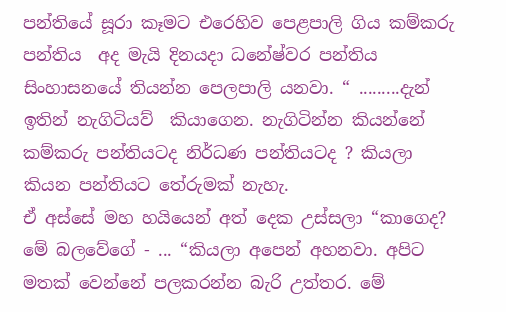පන්තියේ සූරා කෑමට එරෙහිව පෙළපාලි ගිය කම්කරු පන්තිය  අද මැයි දිනයදා ධනේෂ්වර පන්තිය සිංහාසනයේ තියන්න පෙලපාලි යනවා. “ .........දැන් ඉතින් නැගිටියව්  කියාගෙන. නැගිටින්න කියන්නේ කම්කරු පන්තියටද නිර්ධණ පන්තියටද ? කියලා කියන පන්තියට තේරුමක් නැහැ.
ඒ අස්සේ මහ හයියෙන් අත් දෙක උස්සලා “කාගෙද? මේ බලවේගේ - ... “කියලා අපෙන් අහනවා. අපිට මතක් වෙන්නේ පලකරන්න බැරි උත්තර. මේ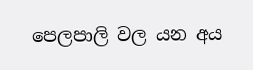පෙලපාලි වල යන අය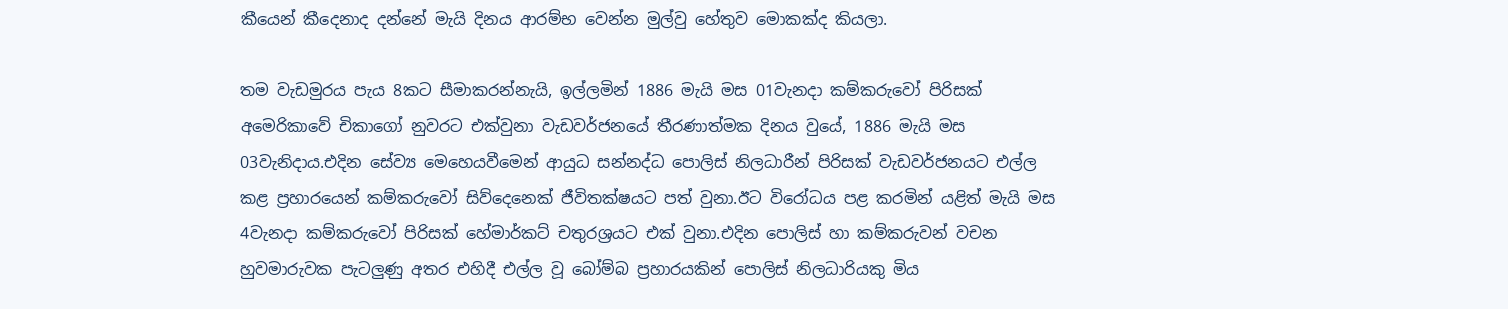කීයෙන් කීදෙනාද දන්නේ මැයි දිනය ආරම්භ වෙන්න මුල්වු හේතුව මොකක්ද කියලා.

තම වැඩමුරය පැය 8කට සීමාකරන්නැයි, ඉල්ලමින් 1886 මැයි මස 01වැනදා කම්කරුවෝ පිරිසක් අමෙරිකාවේ චිකාගෝ නුවරට එක්වුනා වැඩවර්ජනයේ තීරණාත්මක දිනය වුයේ, 1886 මැයි මස 03වැනිදාය.එදින සේව්‍ය මෙහෙයවීමෙන් ආයුධ සන්නද්ධ පොලිස් නිලධාරීන් පිරිසක් වැඩවර්ජනයට එල්ල කළ ප්‍රහාරයෙන් කම්කරුවෝ සිව්දෙනෙක් ජීවිතක්ෂයට පත් වුනා.ඊට විරෝධය පළ කරමින් යළිත් මැයි මස 4වැනදා කම්කරුවෝ පිරිසක් හේමාර්කට් චතුරශ්‍රයට එක් වුනා.එදින පොලිස් හා කම්කරුවන් වචන හුවමාරුවක පැටලුණු අතර එහිදී එල්ල වූ බෝම්බ ප්‍රහාරයකින් පොලිස් නිලධාරියකු මිය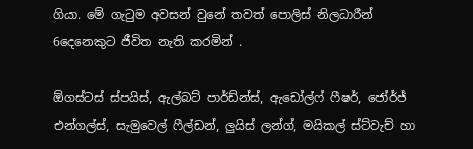ගියා. මේ ගැටුම අවසන් වුනේ තවත් පොලිස් නිලධාරීන් 6දෙනෙකුට ජීවිත නැති කරමින් .

ඕගස්ටස් ස්පයිස්, ඇල්බට් පාර්ඩ්න්ස්, ඇඩෝල්ෆ් ෆීෂර්, ජෝර්ජ් එන්ගල්ස්, සැමුවෙල් ෆීල්ඩන්, ලුයිස් ලන්ග්, මයිකල් ස්ට්වැච් හා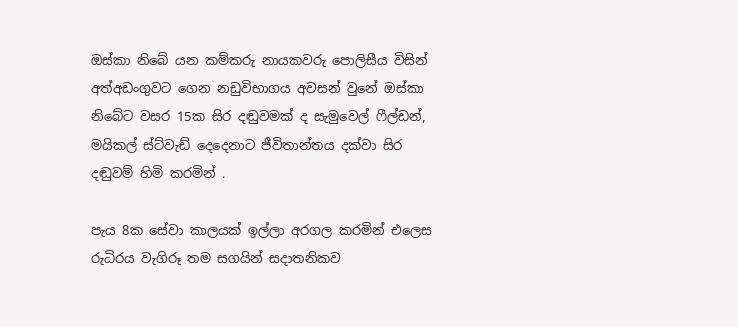ඔස්කා නිබේ යන කම්කරු නායකවරු පොලිසීය විසින් අත්අඩංගුවට ගෙන නඩුවිභාගය අවසන් වුනේ ඔස්කා නිබේට වසර 15ක සිර දඬුවමක් ද සැමුවෙල් ෆීල්ඩන්, මයිකල් ස්ට්වැඩ් දෙදෙනාට ජීවිතාන්තය දක්වා සිර දඬුවම් හිමි කරමින් .

පැය 8ක සේවා කාලයක් ඉල්ලා අරගල කරමින් එලෙස රුධිරය වැගිරූ තම සගයින් සදාතනිකව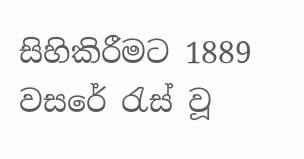සිහිකිරීමට 1889 වසරේ රැස් වූ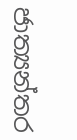ජාත්‍යන්තර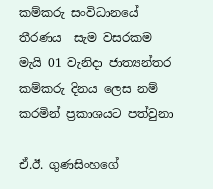කම්කරු සංවිධානයේ තීරණය  සැම වසරකම මැයි 01 වැනිදා ජාත්‍යන්තර කම්කරු දිනය ලෙස නම් කරමින් ප්‍රකාශයට පත්වුනා

ඒ.ඊ. ගුණසිංහගේ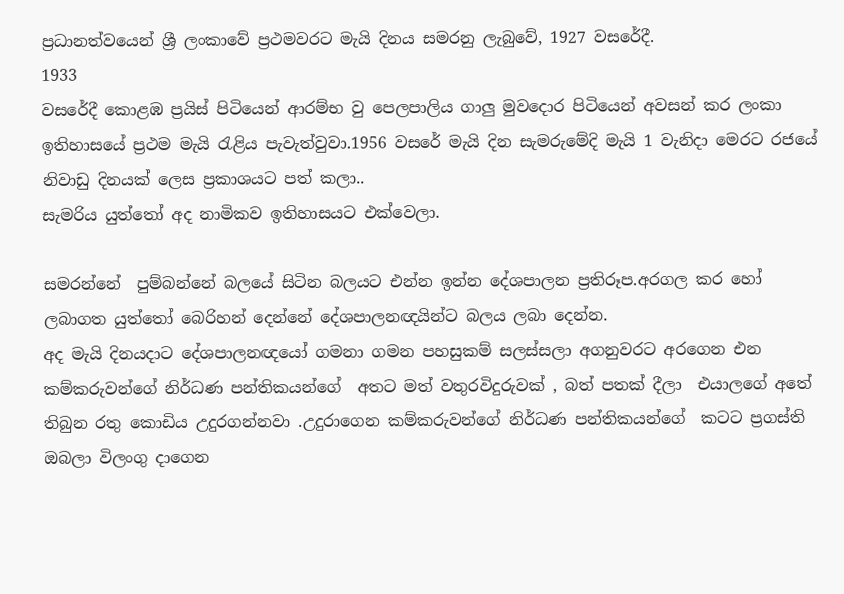ප්‍රධානත්වයෙන් ශ්‍රී ලංකාවේ ප්‍රථමවරට මැයි දිනය සමරනු ලැබුවේ, 1927 වසරේදී.
1933
වසරේදී කොළඹ ප්‍රයිස් පිටියෙන් ආරම්භ වු පෙලපාලිය ගාලු මුවදොර පිටියෙන් අවසන් කර ලංකා ඉතිහාසයේ ප්‍රථම මැයි රැළිය පැවැත්වුවා.1956 වසරේ මැයි දින සැමරුමේදි මැයි 1 වැනිදා මෙරට රජයේ නිවාඩු දිනයක් ලෙස ප්‍රකාශයට පත් කලා..
සැමරිය යුත්තෝ අද නාමිකව ඉතිහාසයට එක්වෙලා.

සමරන්නේ  පුම්බන්නේ බලයේ සිටින බලයට එන්න ඉන්න දේශපාලන ප්‍රතිරූප.අරගල කර හෝ ලබාගත යුත්තෝ බෙරිහන් දෙන්නේ දේශපාලනඥයින්ට බලය ලබා දෙන්න.
අද මැයි දිනයදාට දේශපාලනඥයෝ ගමනා ගමන පහසුකම් සලස්සලා අගනුවරට අරගෙන එන කම්කරුවන්ගේ නිර්ධණ පන්තිකයන්ගේ  අතට මත් වතුරවිදුරුවක් , බත් පතක් දීලා  එයාලගේ අතේ තිබුන රතු කොඩිය උදුරගන්නවා .උදුරාගෙන කම්කරුවන්ගේ නිර්ධණ පන්තිකයන්ගේ  කටට ප්‍රගස්ති ඔබලා විලංගු දාගෙන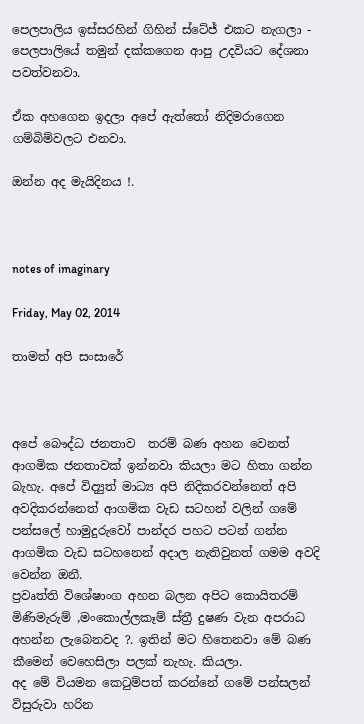පෙලපාලිය ඉස්සරහින් ගිහින් ස්ටේජ් එකට නැගලා - පෙලපාලියේ තමුන් දක්කගෙන ආපු උදවියට දේශනා පවත්වනවා.

ඒක අහගෙන ඉදලා අපේ ඇත්තෝ නිදිමරාගෙන ගම්බිම්වලට එනවා.

ඔන්න අද මැයිදිනය !.



notes of imaginary

Friday, May 02, 2014

තාමත් අපි සංසාරේ



අපේ බෞද්ධ ජනතාව  තරම් බණ අහන වෙනත් ආගමික ජනතාවක් ඉන්නවා කියලා මට හිතා ගන්න බැහැ. අපේ විද්‍යුත් මාධ්‍ය අපි නිදිකරවන්නෙත් අපි  අවදිකරන්නෙත් ආගමික වැඩ සටහන් වලින් ගමේ පන්සලේ හාමුදුරුවෝ පාන්දර පහට පටන් ගන්න ආගමික වැඩ සටහනෙන් අදාල නැතිවුනත් ගමම අවදි වෙන්න ඔනී.
ප්‍රවෘත්ති විශේෂාංග අහන බලන අපිට කොයිතරම් මිණිමැරුම් ,මංකොල්ලකෑම් ස්ත්‍රී දුෂණ වැන අපරාධ අහන්න ලැබෙනවද ?. ඉතින් මට හිතෙනවා මේ බණ කීමෙන් වෙහෙසිලා පලක් නැහැ. කියලා.
අද මේ වියමන කෙටුම්පත් කරන්නේ ගමේ පන්සලන් විසුරුවා හරින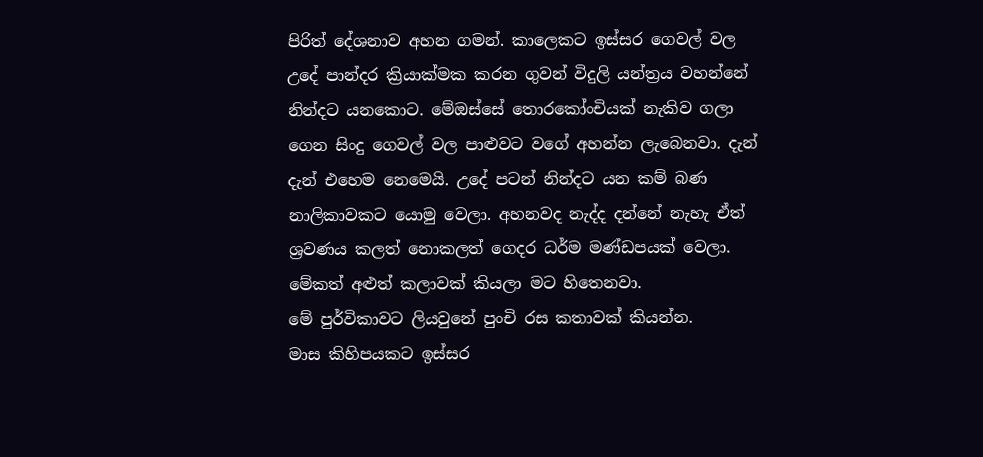පිරිත් දේශනාව අහන ගමන්. කාලෙකට ඉස්සර ගෙවල් වල උදේ පාන්දර ක්‍රියාක්මක කරන ගුවන් විදුලි යන්ත්‍රය වහන්නේ නින්දට යනකොට. මේඔස්සේ තොරකෝංචියක් නැකිව ගලා ගෙන සිංදු ගෙවල් වල පාළුවට වගේ අහන්න ලැබෙනවා. දැන් දැන් එහෙම නෙමෙයි. උදේ පටන් නින්දට යන කම් බණ නාලිකාවකට යොමු වෙලා. අහනවද නැද්ද දන්නේ නැහැ ඒත්  ශ්‍රවණය කලත් නොකලත් ගෙදර ධර්ම මණ්ඩපයක් වෙලා. මේකත් අළුත් කලාවක් කියලා මට හිතෙනවා.
මේ පුර්විකාවට ලියවුනේ පුංචි රස කතාවක් කියන්න.
මාස කිහිපයකට ඉස්සර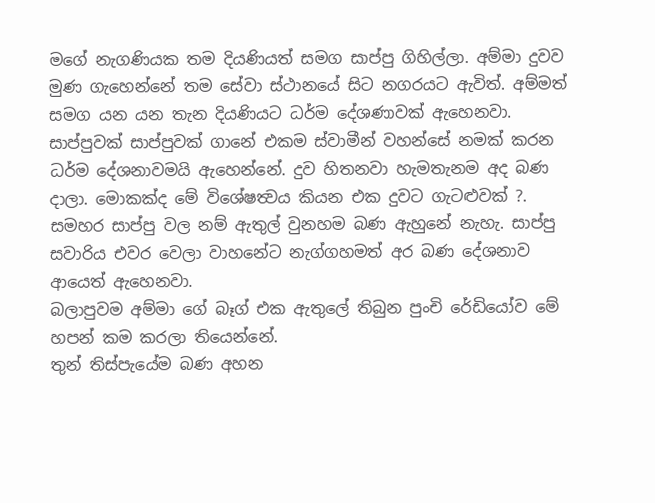මගේ නැගණියක තම දියණියත් සමග සාප්පු ගිහිල්ලා. අම්මා දුවව මුණ ගැහෙන්නේ තම සේවා ස්ථානයේ සිට නගරයට ඇවිත්. අම්මත් සමග යන යන තැන දියණියට ධර්ම දේශණාවක් ඇහෙනවා. සාප්පුවක් සාප්පුවක් ගානේ එකම ස්වාමීන් වහන්සේ නමක් කරන ධර්ම දේශනාවමයි ඇහෙන්නේ. දුව හිතනවා හැමතැනම අද බණ දාලා. මොකක්ද මේ විශේෂත්‍වය කියන එක දුවට ගැටළුවක් ?.
සමහර සාප්පු වල නම් ඇතුල් වුනහම බණ ඇහුනේ නැහැ. සාප්පු සවාරිය එවර වෙලා වාහනේට නැග්ගහමත් අර බණ දේශනාව ආයෙත් ඇහෙනවා.
බලාපුවම අම්මා ගේ බෑග් එක ඇතුලේ තිබුන පුංචි රේඩියෝව මේ හපන් කම කරලා තියෙන්නේ.
තුන් තිස්පැයේම බණ අහන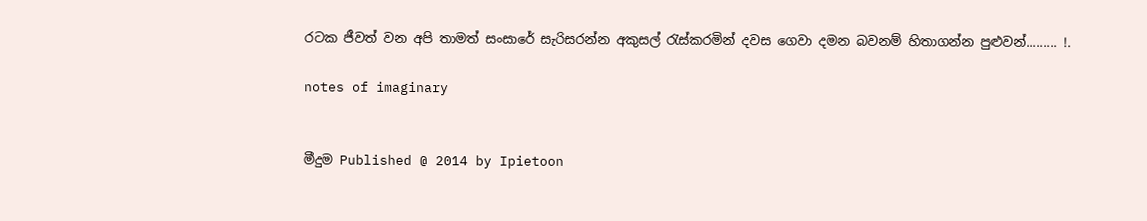රටක ජීවත් වන අපි තාමත් සංසාරේ සැරිසරන්න අකුසල් රැස්කරමින් දවස ගෙවා දමන බවනම් හිතාගන්න පුළුවන්......... !.

notes of imaginary


මීදුම Published @ 2014 by Ipietoon